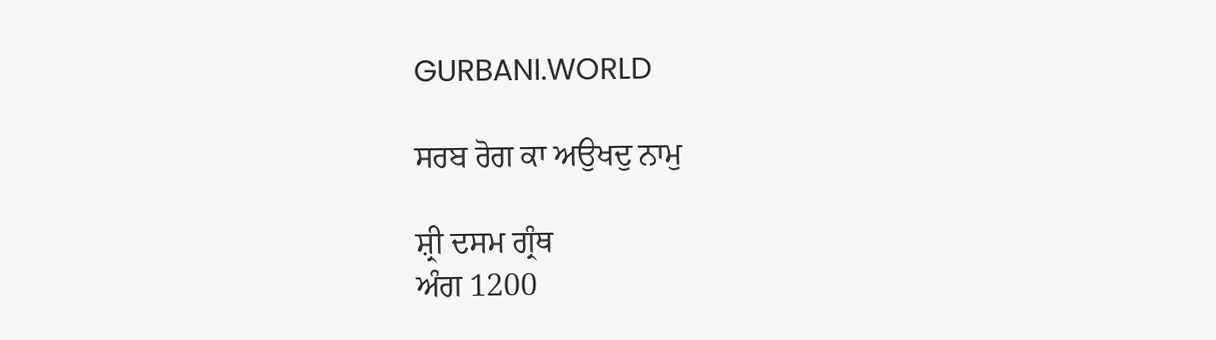GURBANI.WORLD

ਸਰਬ ਰੋਗ ਕਾ ਅਉਖਦੁ ਨਾਮੁ

ਸ਼੍ਰੀ ਦਸਮ ਗ੍ਰੰਥ
ਅੰਗ 1200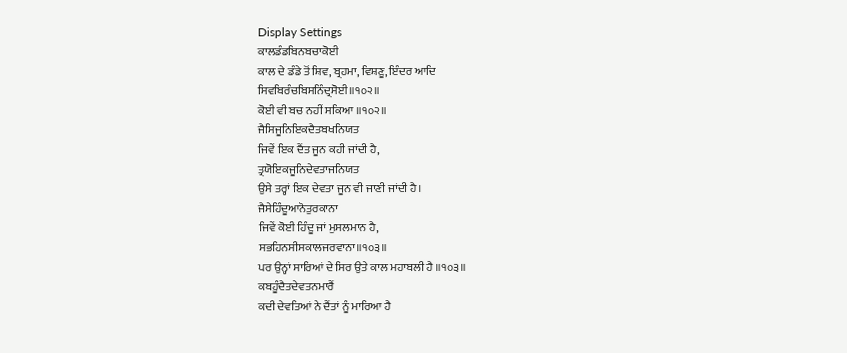Display Settings
ਕਾਲਡੰਡਬਿਨਬਚਾਕੋਈ
ਕਾਲ ਦੇ ਡੰਡੇ ਤੋਂ ਸ਼ਿਵ, ਬ੍ਰਹਮਾ, ਵਿਸ਼ਣੂ, ਇੰਦਰ ਆਦਿ
ਸਿਵਬਿਰੰਚਬਿਸਨਿੰਦ੍ਰਸੋਈ॥੧੦੨॥
ਕੋਈ ਵੀ ਬਚ ਨਹੀਂ ਸਕਿਆ ॥੧੦੨॥
ਜੈਸਿਜੂਨਿਇਕਦੈਤਬਖਨਿਯਤ
ਜਿਵੇਂ ਇਕ ਦੈਂਤ ਜੂਨ ਕਹੀ ਜਾਂਦੀ ਹੈ,
ਤ੍ਰਯੋਇਕਜੂਨਿਦੇਵਤਾਜਨਿਯਤ
ਉਸੇ ਤਰ੍ਹਾਂ ਇਕ ਦੇਵਤਾ ਜੂਨ ਵੀ ਜਾਣੀ ਜਾਂਦੀ ਹੈ।
ਜੈਸੇਹਿੰਦੂਆਨੋਤੁਰਕਾਨਾ
ਜਿਵੇਂ ਕੋਈ ਹਿੰਦੂ ਜਾਂ ਮੁਸਲਮਾਨ ਹੈ,
ਸਭਹਿਨਸੀਸਕਾਲਜਰਵਾਨਾ॥੧੦੩॥
ਪਰ ਉਨ੍ਹਾਂ ਸਾਰਿਆਂ ਦੇ ਸਿਰ ਉਤੇ ਕਾਲ ਮਹਾਬਲੀ ਹੈ ॥੧੦੩॥
ਕਬਹੂੰਦੈਤਦੇਵਤਨਮਾਰੈਂ
ਕਦੀ ਦੇਵਤਿਆਂ ਨੇ ਦੈਂਤਾਂ ਨੂੰ ਮਾਰਿਆ ਹੈ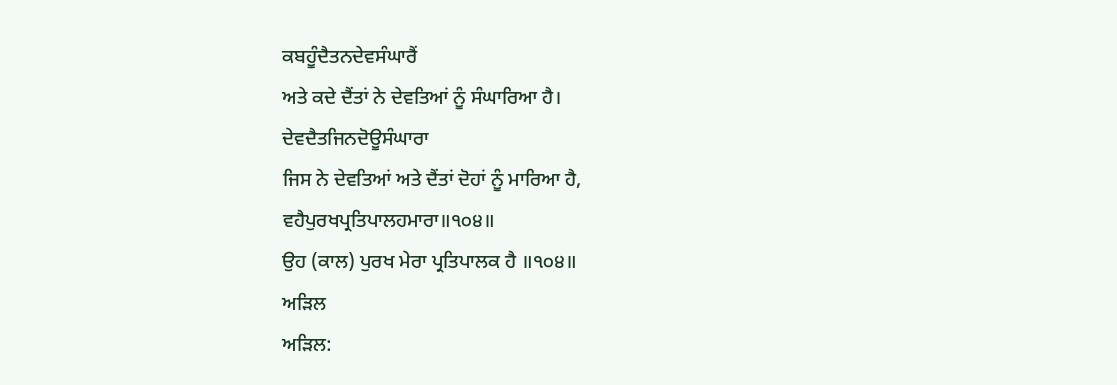ਕਬਹੂੰਦੈਤਨਦੇਵਸੰਘਾਰੈਂ
ਅਤੇ ਕਦੇ ਦੈਂਤਾਂ ਨੇ ਦੇਵਤਿਆਂ ਨੂੰ ਸੰਘਾਰਿਆ ਹੈ।
ਦੇਵਦੈਤਜਿਨਦੋਊਸੰਘਾਰਾ
ਜਿਸ ਨੇ ਦੇਵਤਿਆਂ ਅਤੇ ਦੈਂਤਾਂ ਦੋਹਾਂ ਨੂੰ ਮਾਰਿਆ ਹੈ,
ਵਹੈਪੁਰਖਪ੍ਰਤਿਪਾਲਹਮਾਰਾ॥੧੦੪॥
ਉਹ (ਕਾਲ) ਪੁਰਖ ਮੇਰਾ ਪ੍ਰਤਿਪਾਲਕ ਹੈ ॥੧੦੪॥
ਅੜਿਲ
ਅੜਿਲ: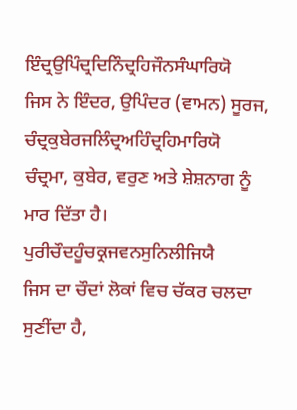ਇੰਦ੍ਰਉਪਿੰਦ੍ਰਦਿਨਿੰਦ੍ਰਹਿਜੌਨਸੰਘਾਰਿਯੋ
ਜਿਸ ਨੇ ਇੰਦਰ, ਉਪਿੰਦਰ (ਵਾਮਨ) ਸੂਰਜ,
ਚੰਦ੍ਰਕੁਬੇਰਜਲਿੰਦ੍ਰਅਹਿੰਦ੍ਰਹਿਮਾਰਿਯੋ
ਚੰਦ੍ਰਮਾ, ਕੁਬੇਰ, ਵਰੁਣ ਅਤੇ ਸ਼ੇਸ਼ਨਾਗ ਨੂੰ ਮਾਰ ਦਿੱਤਾ ਹੈ।
ਪੁਰੀਚੌਦਹੂੰਚਕ੍ਰਜਵਨਸੁਨਿਲੀਜਿਯੈ
ਜਿਸ ਦਾ ਚੌਦਾਂ ਲੋਕਾਂ ਵਿਚ ਚੱਕਰ ਚਲਦਾ ਸੁਣੀਂਦਾ ਹੈ,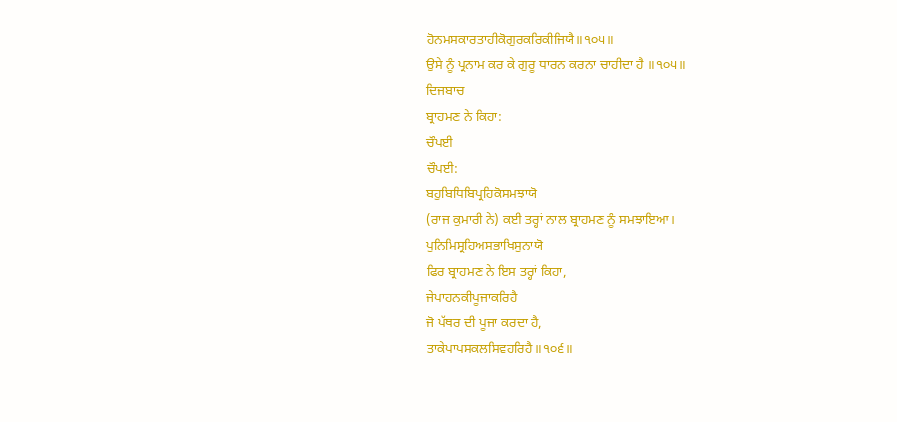ਹੋਨਮਸਕਾਰਤਾਹੀਕੋਗੁਰਕਰਿਕੀਜਿਯੈ॥੧੦੫॥
ਉਸੇ ਨੂੰ ਪ੍ਰਨਾਮ ਕਰ ਕੇ ਗੁਰੂ ਧਾਰਨ ਕਰਨਾ ਚਾਹੀਦਾ ਹੈ ॥੧੦੫॥
ਦਿਜਬਾਚ
ਬ੍ਰਾਹਮਣ ਨੇ ਕਿਹਾ:
ਚੌਪਈ
ਚੌਪਈ:
ਬਹੁਬਿਧਿਬਿਪ੍ਰਹਿਕੋਸਮਝਾਯੋ
(ਰਾਜ ਕੁਮਾਰੀ ਨੇ) ਕਈ ਤਰ੍ਹਾਂ ਨਾਲ ਬ੍ਰਾਹਮਣ ਨੂੰ ਸਮਝਾਇਆ।
ਪੁਨਿਮਿਸ੍ਰਹਿਅਸਭਾਖਿਸੁਨਾਯੋ
ਫਿਰ ਬ੍ਰਾਹਮਣ ਨੇ ਇਸ ਤਰ੍ਹਾਂ ਕਿਹਾ,
ਜੇਪਾਹਨਕੀਪੂਜਾਕਰਿਹੈ
ਜੋ ਪੱਥਰ ਦੀ ਪੂਜਾ ਕਰਦਾ ਹੈ,
ਤਾਕੇਪਾਪਸਕਲਸਿਵਹਰਿਹੈ॥੧੦੬॥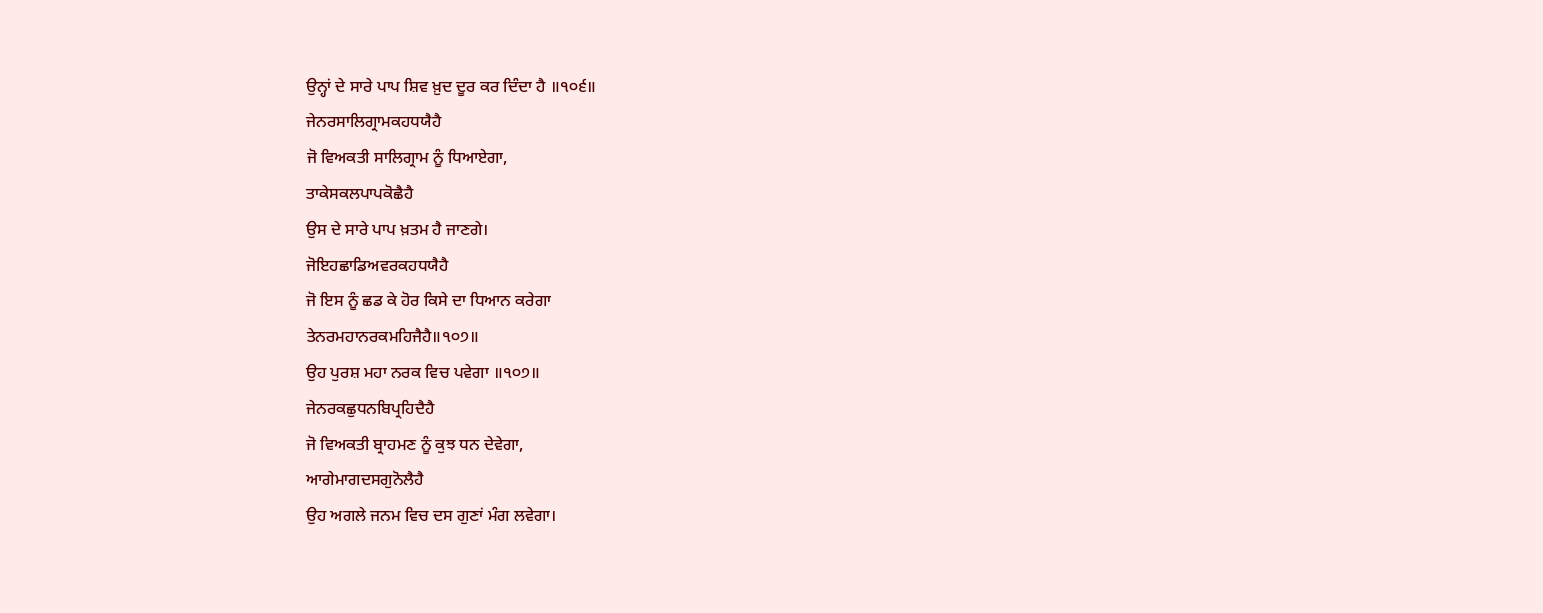ਉਨ੍ਹਾਂ ਦੇ ਸਾਰੇ ਪਾਪ ਸ਼ਿਵ ਖ਼ੁਦ ਦੂਰ ਕਰ ਦਿੰਦਾ ਹੈ ॥੧੦੬॥
ਜੇਨਰਸਾਲਿਗ੍ਰਾਮਕਹਧਯੈਹੈ
ਜੋ ਵਿਅਕਤੀ ਸਾਲਿਗ੍ਰਾਮ ਨੂੰ ਧਿਆਏਗਾ,
ਤਾਕੇਸਕਲਪਾਪਕੋਛੈਹੈ
ਉਸ ਦੇ ਸਾਰੇ ਪਾਪ ਖ਼ਤਮ ਹੈ ਜਾਣਗੇ।
ਜੋਇਹਛਾਡਿਅਵਰਕਹਧਯੈਹੈ
ਜੋ ਇਸ ਨੂੰ ਛਡ ਕੇ ਹੋਰ ਕਿਸੇ ਦਾ ਧਿਆਨ ਕਰੇਗਾ
ਤੇਨਰਮਹਾਨਰਕਮਹਿਜੈਹੈ॥੧੦੭॥
ਉਹ ਪੁਰਸ਼ ਮਹਾ ਨਰਕ ਵਿਚ ਪਵੇਗਾ ॥੧੦੭॥
ਜੇਨਰਕਛੁਧਨਬਿਪ੍ਰਹਿਦੈਹੈ
ਜੋ ਵਿਅਕਤੀ ਬ੍ਰਾਹਮਣ ਨੂੰ ਕੁਝ ਧਨ ਦੇਵੇਗਾ,
ਆਗੇਮਾਗਦਸਗੁਨੋਲੈਹੈ
ਉਹ ਅਗਲੇ ਜਨਮ ਵਿਚ ਦਸ ਗੁਣਾਂ ਮੰਗ ਲਵੇਗਾ।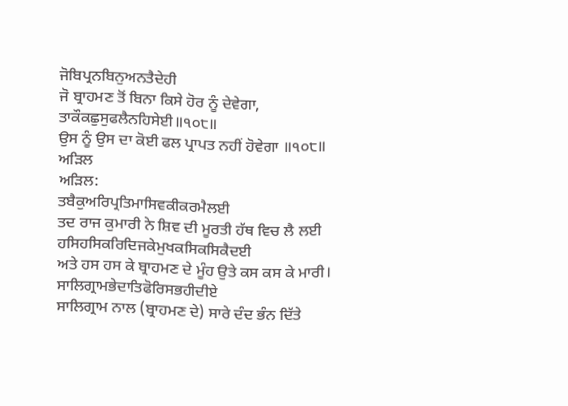ਜੋਬਿਪ੍ਰਨਬਿਨੁਅਨਤੈਦੇਹੀ
ਜੋ ਬ੍ਰਾਹਮਣ ਤੋਂ ਬਿਨਾ ਕਿਸੇ ਹੋਰ ਨੂੰ ਦੇਵੇਗਾ,
ਤਾਕੌਕਛੁਸੁਫਲੈਨਹਿਸੇਈ॥੧੦੮॥
ਉਸ ਨੂੰ ਉਸ ਦਾ ਕੋਈ ਫਲ ਪ੍ਰਾਪਤ ਨਹੀਂ ਹੋਵੇਗਾ ॥੧੦੮॥
ਅੜਿਲ
ਅੜਿਲ:
ਤਬੈਕੁਅਰਿਪ੍ਰਤਿਮਾਸਿਵਕੀਕਰਮੈਲਈ
ਤਦ ਰਾਜ ਕੁਮਾਰੀ ਨੇ ਸ਼ਿਵ ਦੀ ਮੂਰਤੀ ਹੱਥ ਵਿਚ ਲੈ ਲਈ
ਹਸਿਹਸਿਕਰਿਦਿਜਕੇਮੁਖਕਸਿਕਸਿਕੈਦਈ
ਅਤੇ ਹਸ ਹਸ ਕੇ ਬ੍ਰਾਹਮਣ ਦੇ ਮੂੰਹ ਉਤੇ ਕਸ ਕਸ ਕੇ ਮਾਰੀ।
ਸਾਲਿਗ੍ਰਾਮਭੇਦਾਤਿਫੋਰਿਸਭਹੀਦੀਏ
ਸਾਲਿਗ੍ਰਾਮ ਨਾਲ (ਬ੍ਰਾਹਮਣ ਦੇ) ਸਾਰੇ ਦੰਦ ਭੰਨ ਦਿੱਤੇ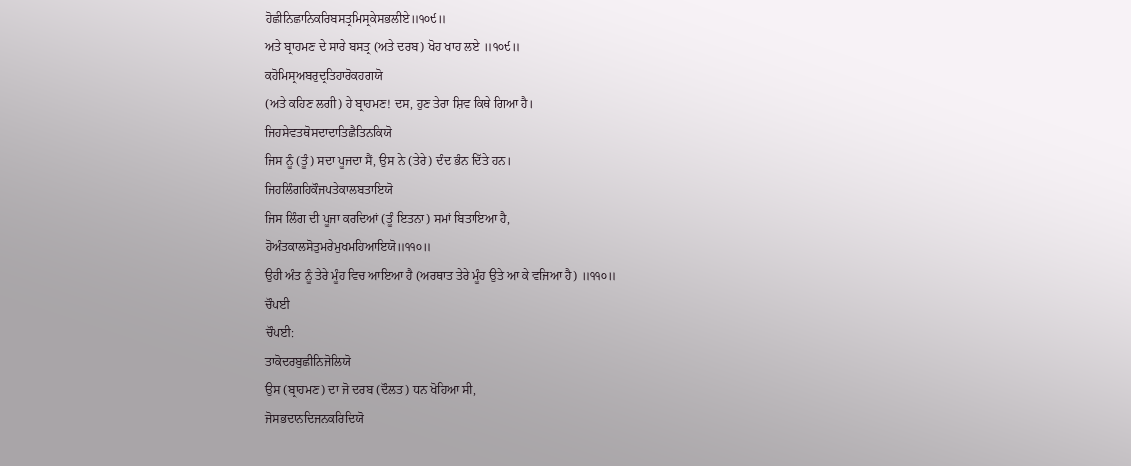ਹੋਛੀਨਿਛਾਨਿਕਰਿਬਸਤ੍ਰਮਿਸ੍ਰਕੇਸਭਲੀਏ॥੧੦੯॥
ਅਤੇ ਬ੍ਰਾਹਮਣ ਦੇ ਸਾਰੇ ਬਸਤ੍ਰ (ਅਤੇ ਦਰਬ) ਖੋਹ ਖਾਹ ਲਏ ॥੧੦੯॥
ਕਹੋਮਿਸ੍ਰਅਬਰੁਦ੍ਰਤਿਹਾਰੋਕਹਗਯੋ
(ਅਤੇ ਕਹਿਣ ਲਗੀ) ਹੇ ਬ੍ਰਾਹਮਣ! ਦਸ, ਹੁਣ ਤੇਰਾ ਸ਼ਿਵ ਕਿਥੇ ਗਿਆ ਹੈ।
ਜਿਹਸੇਵਤਥੋਸਦਾਦਾਤਿਛੈਤਿਨਕਿਯੋ
ਜਿਸ ਨੂੰ (ਤੂੰ) ਸਦਾ ਪੂਜਦਾ ਸੈਂ, ਉਸ ਨੇ (ਤੇਰੇ) ਦੰਦ ਭੰਨ ਦਿੱਤੇ ਹਨ।
ਜਿਹਲਿੰਗਹਿਕੌਜਪਤੇਕਾਲਬਤਾਇਯੋ
ਜਿਸ ਲਿੰਗ ਦੀ ਪੂਜਾ ਕਰਦਿਆਂ (ਤੂੰ ਇਤਨਾ) ਸਮਾਂ ਬਿਤਾਇਆ ਹੈ,
ਹੋਅੰਤਕਾਲਸੋਤੁਮਰੇਮੁਖਮਹਿਆਇਯੋ॥੧੧੦॥
ਉਹੀ ਅੰਤ ਨੂੰ ਤੇਰੇ ਮੂੰਹ ਵਿਚ ਆਇਆ ਹੈ (ਅਰਥਾਤ ਤੇਰੇ ਮੂੰਹ ਉਤੇ ਆ ਕੇ ਵਜਿਆ ਹੈ) ॥੧੧੦॥
ਚੌਪਈ
ਚੌਪਈ:
ਤਾਕੋਦਰਬੁਛੀਨਿਜੋਲਿਯੋ
ਉਸ (ਬ੍ਰਾਹਮਣ) ਦਾ ਜੋ ਦਰਬ (ਦੌਲਤ) ਧਨ ਖੋਹਿਆ ਸੀ,
ਜੋਸਭਦਾਨਦਿਜਨਕਰਿਦਿਯੋ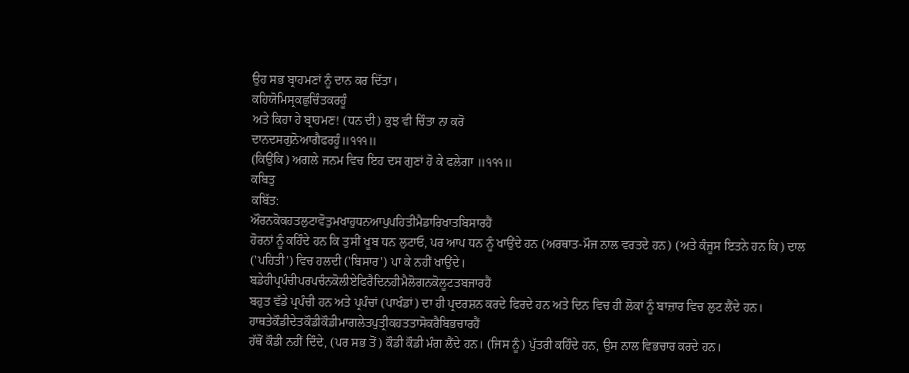ਉਹ ਸਭ ਬ੍ਰਾਹਮਣਾਂ ਨੂੰ ਦਾਨ ਕਰ ਦਿੱਤਾ।
ਕਹਿਯੋਮਿਸ੍ਰਕਛੁਚਿੰਤਕਰਹੂੰ
ਅਤੇ ਕਿਹਾ ਹੇ ਬ੍ਰਾਹਮਣ! (ਧਨ ਦੀ) ਕੁਝ ਵੀ ਚਿੰਤਾ ਨਾ ਕਰੋ
ਦਾਨਦਸਗੁਨੋਆਗੈਫਰਹੂੰ॥੧੧੧॥
(ਕਿਉਂਕਿ) ਅਗਲੇ ਜਨਮ ਵਿਚ ਇਹ ਦਸ ਗੁਣਾਂ ਹੋ ਕੇ ਫਲੇਗਾ ॥੧੧੧॥
ਕਬਿਤੁ
ਕਬਿੱਤ:
ਔਰਨਕੋਕਹਤਲੁਟਾਵੋਤੁਮਖਾਹੁਧਨਆਪੁਪਹਿਤੀਮੈਡਾਰਿਖਾਤਬਿਸਾਰਹੈਂ
ਹੋਰਨਾਂ ਨੂੰ ਕਹਿੰਦੇ ਹਨ ਕਿ ਤੁਸੀਂ ਖੂਬ ਧਨ ਲੁਟਾਓ, ਪਰ ਆਪ ਧਨ ਨੂੰ ਖਾਉਂਦੇ ਹਨ (ਅਰਥਾਤ-ਮੌਜ ਨਾਲ ਵਰਤਦੇ ਹਨ) (ਅਤੇ ਕੰਜੂਸ ਇਤਨੇ ਹਨ ਕਿ) ਦਾਲ ('ਪਹਿਤੀ') ਵਿਚ ਹਲਦੀ ('ਬਿਸਾਰ') ਪਾ ਕੇ ਨਹੀਂ ਖਾਉਂਦੇ।
ਬਡੇਹੀਪ੍ਰਪੰਚੀਪਰਪਚੰਨਕੋਲੀਏਫਿਰੈਦਿਨਹੀਮੈਲੋਗਨਕੋਲੂਟਤਬਜਾਰਹੈਂ
ਬਹੁਤ ਵੱਡੇ ਪ੍ਰਪੰਚੀ ਹਨ ਅਤੇ ਪ੍ਰਪੰਚਾਂ (ਪਾਖੰਡਾਂ) ਦਾ ਹੀ ਪ੍ਰਦਰਸ਼ਨ ਕਰਦੇ ਫਿਰਦੇ ਹਨ ਅਤੇ ਦਿਨ ਵਿਚ ਹੀ ਲੋਕਾਂ ਨੂੰ ਬਾਜ਼ਾਰ ਵਿਚ ਲੁਟ ਲੈਂਦੇ ਹਨ।
ਹਾਥਤੇਕੌਡੀਦੇਤਕੌਡੀਕੌਡੀਮਾਗਲੇਤਪੁਤ੍ਰੀਕਹਤਤਾਸੋਕਰੈਬਿਭਚਾਰਹੈਂ
ਹੱਥੋਂ ਕੌਡੀ ਨਹੀਂ ਦਿੰਦੇ, (ਪਰ ਸਭ ਤੋਂ) ਕੌਡੀ ਕੌਡੀ ਮੰਗ ਲੈਂਦੇ ਹਨ। (ਜਿਸ ਨੂੰ) ਪੁੱਤਰੀ ਕਹਿੰਦੇ ਹਨ, ਉਸ ਨਾਲ ਵਿਭਚਾਰ ਕਰਦੇ ਹਨ।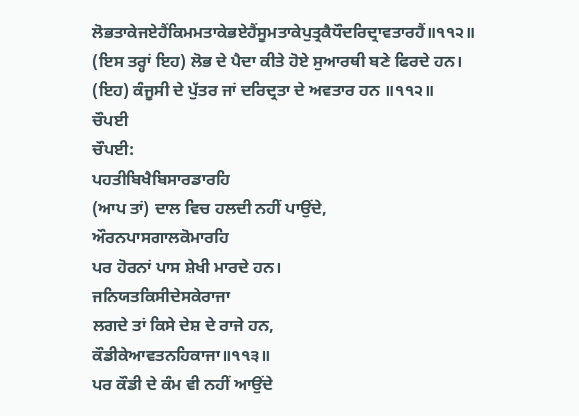ਲੋਭਤਾਕੇਜਏਹੈਂਕਿਮਮਤਾਕੇਭਏਹੈਂਸੂਮਤਾਕੇਪੁਤ੍ਰਕੈਧੌਦਰਿਦ੍ਰਾਵਤਾਰਹੈਂ॥੧੧੨॥
(ਇਸ ਤਰ੍ਹਾਂ ਇਹ) ਲੋਭ ਦੇ ਪੈਦਾ ਕੀਤੇ ਹੋਏ ਸੁਆਰਥੀ ਬਣੇ ਫਿਰਦੇ ਹਨ। (ਇਹ) ਕੰਜੂਸੀ ਦੇ ਪੁੱਤਰ ਜਾਂ ਦਰਿਦ੍ਰਤਾ ਦੇ ਅਵਤਾਰ ਹਨ ॥੧੧੨॥
ਚੌਪਈ
ਚੌਪਈ:
ਪਹਤੀਬਿਖੈਬਿਸਾਰਡਾਰਹਿ
(ਆਪ ਤਾਂ) ਦਾਲ ਵਿਚ ਹਲਦੀ ਨਹੀਂ ਪਾਉਂਦੇ,
ਔਰਨਪਾਸਗਾਲਕੋਮਾਰਹਿ
ਪਰ ਹੋਰਨਾਂ ਪਾਸ ਸ਼ੇਖੀ ਮਾਰਦੇ ਹਨ।
ਜਨਿਯਤਕਿਸੀਦੇਸਕੇਰਾਜਾ
ਲਗਦੇ ਤਾਂ ਕਿਸੇ ਦੇਸ਼ ਦੇ ਰਾਜੇ ਹਨ,
ਕੌਡੀਕੇਆਵਤਨਹਿਕਾਜਾ॥੧੧੩॥
ਪਰ ਕੌਡੀ ਦੇ ਕੰਮ ਵੀ ਨਹੀਂ ਆਉਂਦੇ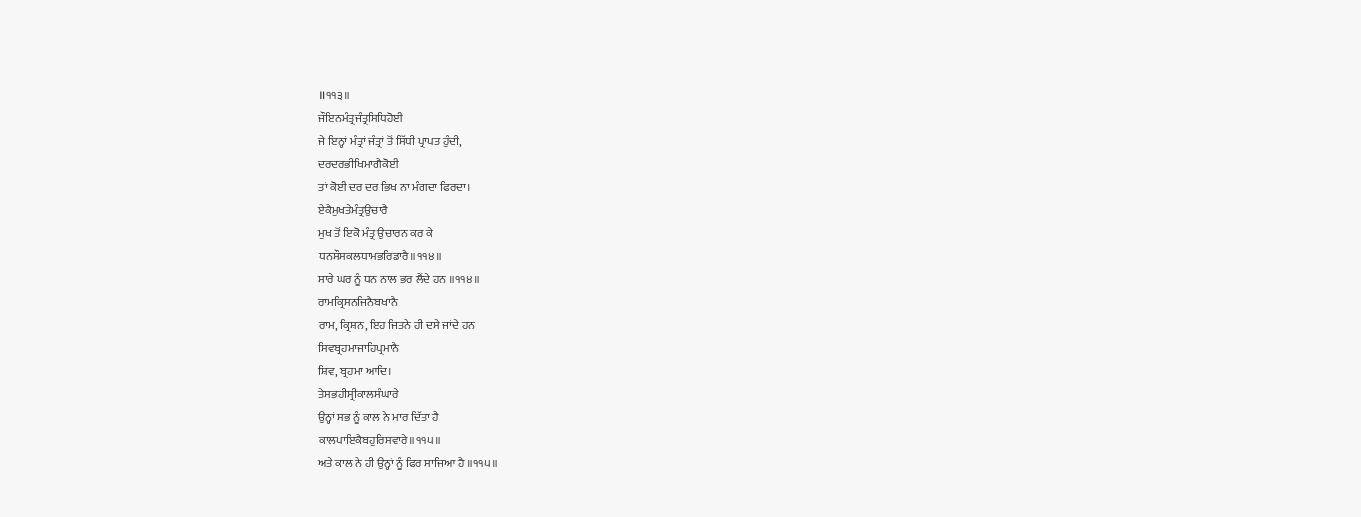॥੧੧੩॥
ਜੌਇਨਮੰਤ੍ਰਜੰਤ੍ਰਸਿਧਿਹੋਈ
ਜੇ ਇਨ੍ਹਾਂ ਮੰਤ੍ਰਾਂ ਜੰਤ੍ਰਾਂ ਤੋਂ ਸਿੱਧੀ ਪ੍ਰਾਪਤ ਹੁੰਦੀ,
ਦਰਦਰਭੀਖਿਮਾਗੈਕੋਈ
ਤਾਂ ਕੋਈ ਦਰ ਦਰ ਭਿਖ ਨਾ ਮੰਗਦਾ ਫਿਰਦਾ।
ਏਕੈਮੁਖਤੇਮੰਤ੍ਰਉਚਾਰੈ
ਮੁਖ ਤੋਂ ਇਕੋ ਮੰਤ੍ਰ ਉਚਾਰਨ ਕਰ ਕੇ
ਧਨਸੌਸਕਲਧਾਮਭਰਿਡਾਰੈ॥੧੧੪॥
ਸਾਰੇ ਘਰ ਨੂੰ ਧਨ ਨਾਲ ਭਰ ਲੈਂਦੇ ਹਨ ॥੧੧੪॥
ਰਾਮਕ੍ਰਿਸਨਜਿਨੈਬਖਾਨੈ
ਰਾਮ, ਕ੍ਰਿਸ਼ਨ, ਇਹ ਜਿਤਨੇ ਹੀ ਦਸੇ ਜਾਂਦੇ ਹਨ
ਸਿਵਬ੍ਰਹਮਾਜਾਹਿਪ੍ਰਮਾਨੈ
ਸ਼ਿਵ, ਬ੍ਰਹਮਾ ਆਦਿ।
ਤੇਸਭਹੀਸ੍ਰੀਕਾਲਸੰਘਾਰੇ
ਉਨ੍ਹਾਂ ਸਭ ਨੂੰ ਕਾਲ ਨੇ ਮਾਰ ਦਿੱਤਾ ਹੈ
ਕਾਲਪਾਇਕੈਬਹੁਰਿਸਵਾਰੇ॥੧੧੫॥
ਅਤੇ ਕਾਲ ਨੇ ਹੀ ਉਨ੍ਹਾਂ ਨੂੰ ਫਿਰ ਸਾਜਿਆ ਹੈ ॥੧੧੫॥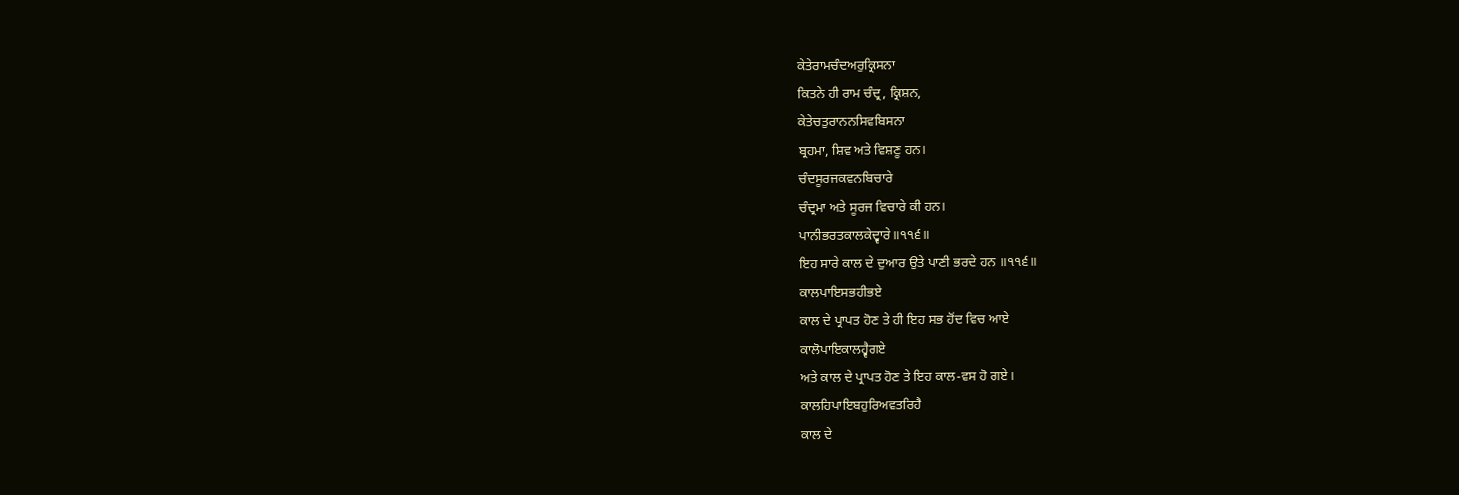ਕੇਤੇਰਾਮਚੰਦਅਰੁਕ੍ਰਿਸਨਾ
ਕਿਤਨੇ ਹੀ ਰਾਮ ਚੰਦ੍ਰ, ਕ੍ਰਿਸ਼ਨ,
ਕੇਤੇਚਤੁਰਾਨਨਸਿਵਬਿਸਨਾ
ਬ੍ਰਹਮਾ, ਸ਼ਿਵ ਅਤੇ ਵਿਸ਼ਣੂ ਹਨ।
ਚੰਦਸੂਰਜਕਵਨਬਿਚਾਰੇ
ਚੰਦ੍ਰਮਾ ਅਤੇ ਸੂਰਜ ਵਿਚਾਰੇ ਕੀ ਹਨ।
ਪਾਨੀਭਰਤਕਾਲਕੇਦ੍ਵਾਰੇ॥੧੧੬॥
ਇਹ ਸਾਰੇ ਕਾਲ ਦੇ ਦੁਆਰ ਉਤੇ ਪਾਣੀ ਭਰਦੇ ਹਨ ॥੧੧੬॥
ਕਾਲਪਾਇਸਭਹੀਭਏ
ਕਾਲ ਦੇ ਪ੍ਰਾਪਤ ਹੋਣ ਤੇ ਹੀ ਇਹ ਸਭ ਹੋਂਦ ਵਿਚ ਆਏ
ਕਾਲੋਪਾਇਕਾਲਹ੍ਵੈਗਏ
ਅਤੇ ਕਾਲ ਦੇ ਪ੍ਰਾਪਤ ਹੋਣ ਤੇ ਇਹ ਕਾਲ-ਵਸ ਹੋ ਗਏ।
ਕਾਲਹਿਪਾਇਬਹੁਰਿਅਵਤਰਿਹੈ
ਕਾਲ ਦੇ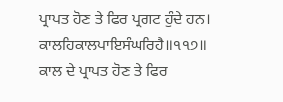ਪ੍ਰਾਪਤ ਹੋਣ ਤੇ ਫਿਰ ਪ੍ਰਗਟ ਹੁੰਦੇ ਹਨ।
ਕਾਲਹਿਕਾਲਪਾਇਸੰਘਰਿਹੈ॥੧੧੭॥
ਕਾਲ ਦੇ ਪ੍ਰਾਪਤ ਹੋਣ ਤੇ ਫਿਰ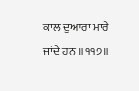ਕਾਲ ਦੁਆਰਾ ਮਾਰੇ ਜਾਂਦੇ ਹਨ ॥੧੧੭॥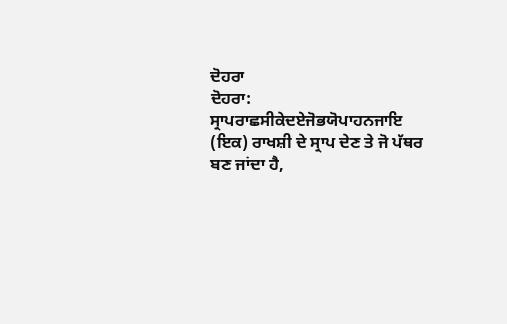ਦੋਹਰਾ
ਦੋਹਰਾ:
ਸ੍ਰਾਪਰਾਛਸੀਕੇਦਏਜੋਭਯੋਪਾਹਨਜਾਇ
(ਇਕ) ਰਾਖਸ਼ੀ ਦੇ ਸ੍ਰਾਪ ਦੇਣ ਤੇ ਜੋ ਪੱਥਰ ਬਣ ਜਾਂਦਾ ਹੈ,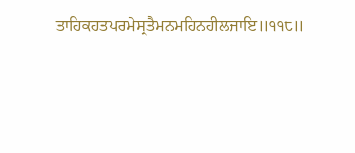ਤਾਹਿਕਹਤਪਰਮੇਸ੍ਰਤੈਮਨਮਹਿਨਹੀਲਜਾਇ॥੧੧੮॥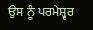ਉਸ ਨੂੰ ਪਰਮੇਸ਼੍ਵਰ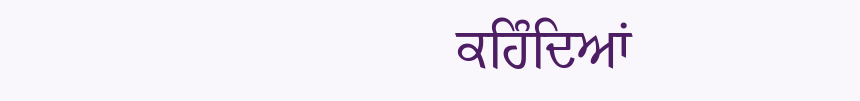ਕਹਿੰਦਿਆਂ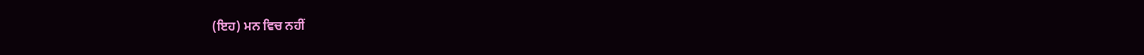(ਇਹ) ਮਨ ਵਿਚ ਨਹੀਂ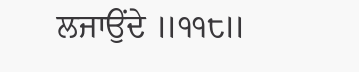ਲਜਾਉਂਦੇ ॥੧੧੮॥